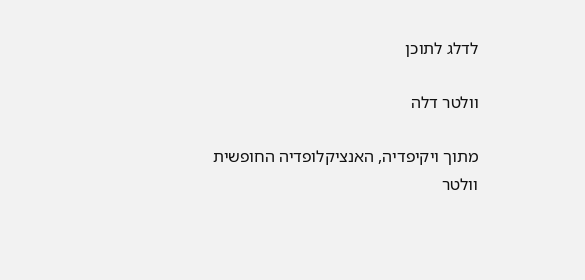לדלג לתוכן

וולטר דלה

מתוך ויקיפדיה, האנציקלופדיה החופשית
וולטר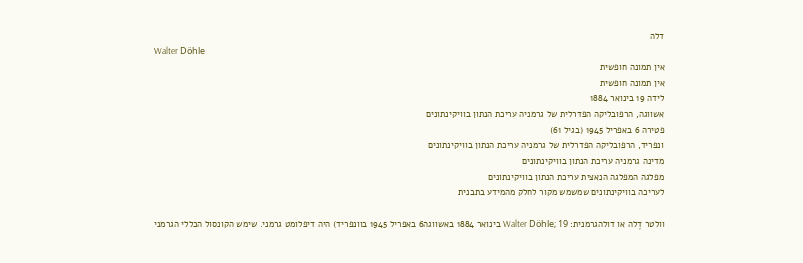דלה
Walter Döhle
אין תמונה חופשית
אין תמונה חופשית
לידה 19 בינואר 1884
אשווגה, הרפובליקה הפדרלית של גרמניה עריכת הנתון בוויקינתונים
פטירה 6 באפריל 1945 (בגיל 61)
ונפריד, הרפובליקה הפדרלית של גרמניה עריכת הנתון בוויקינתונים
מדינה גרמניה עריכת הנתון בוויקינתונים
מפלגה המפלגה הנאצית עריכת הנתון בוויקינתונים
לעריכה בוויקינתונים שמשמש מקור לחלק מהמידע בתבנית

וולטר דֶלה או דולהגרמנית: Walter Döhle; 19 בינואר 1884 באשווגה6 באפריל 1945 בוונפריד) היה דיפלומט גרמני. שימש הקונסול הכללי הגרמני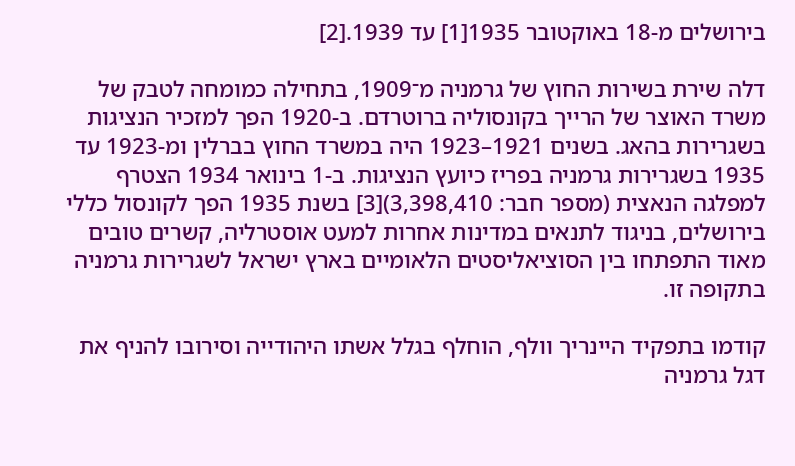בירושלים מ-18 באוקטובר 1935[1] עד 1939.[2]

דלה שירת בשירות החוץ של גרמניה מ־1909, בתחילה כמומחה לטבק של משרד האוצר של הרייך בקונסוליה ברוטרדם. ב-1920 הפך למזכיר הנציגות בשגרירות בהאג. בשנים 1921–1923 היה במשרד החוץ בברלין ומ-1923 עד 1935 בשגרירות גרמניה בפריז כיועץ הנציגות. ב-1 בינואר 1934 הצטרף למפלגה הנאצית (מספר חבר: 3,398,410)[3] בשנת 1935 הפך לקונסול כללי בירושלים, בניגוד לתנאים במדינות אחרות למעט אוסטרליה, קשרים טובים מאוד התפתחו בין הסוציאליסטים הלאומיים בארץ ישראל לשגרירות גרמניה בתקופה זו.

קודמו בתפקיד היינריך וולף, הוחלף בגלל אשתו היהודייה וסירובו להניף את דגל גרמניה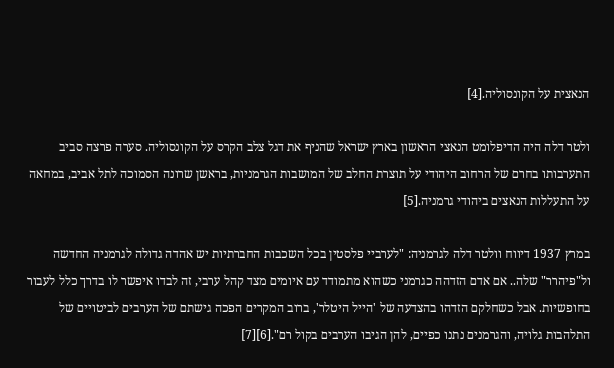הנאצית על הקונסוליה.[4]

ולטר דלה היה הדיפלומט הנאצי הראשון בארץ ישראל שהניף את דגל צלב הקרס על הקונסוליה. סערה פרצה סביב התערבותו בחרם של הרחוב היהודי על תוצרת החלב של המושבות הגרמניות, בראשן שרונה הסמוכה לתל אביב, במחאה על התעללות הנאצים ביהודי גרמניה.[5]

במרץ 1937 דיווח וולטר דלה לגרמניה: "לערביי פלסטין בכל השכבות החברתיות יש אהדה גדולה לגרמניה החדשה ול"פיהרר" שלה.. אם אדם הזדהה כגרמני כשהוא מתמודד עם איומים מצד קהל ערבי, זה לבדו איפשר לו בדרך כלל לעבור בחופשיות. אבל כשחלקם הזדהו בהצדעה של 'הייל היטלר', ברוב המקרים הפכה גישתם של הערבים לביטויים של התלהבות גלויה, והגרמנים נתנו כפיים, להן הגיבו הערבים בקול רם".[6][7]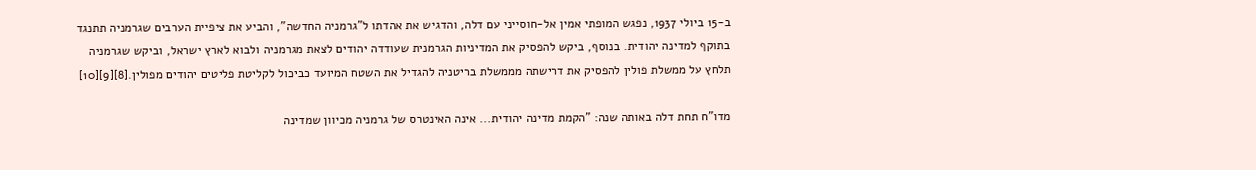ב-15 ביולי 1937, נפגש המופתי אמין אל-חוסייני עם דלה, והדגיש את אהדתו ל"גרמניה החדשה", והביע את ציפיית הערבים שגרמניה תתנגד בתוקף למדינה יהודית. בנוסף, ביקש להפסיק את המדיניות הגרמנית שעודדה יהודים לצאת מגרמניה ולבוא לארץ ישראל, וביקש שגרמניה תלחץ על ממשלת פולין להפסיק את דרישתה מממשלת בריטניה להגדיל את השטח המיועד כביכול לקליטת פליטים יהודים מפולין.[8][9][10]

מדו"ח תחת דלה באותה שנה: "הקמת מדינה יהודית... אינה האינטרס של גרמניה מכיוון שמדינה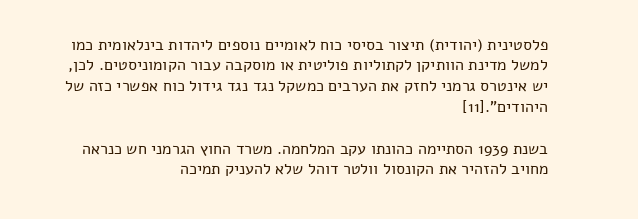פלסטינית (יהודית) תיצור בסיסי כוח לאומיים נוספים ליהדות בינלאומית כמו למשל מדינת הוותיקן לקתוליות פוליטית או מוסקבה עבור הקומוניסטים. לכן, יש אינטרס גרמני לחזק את הערבים כמשקל נגד נגד גידול כוח אפשרי כזה של היהודים".[11]

בשנת 1939 הסתיימה כהונתו עקב המלחמה. משרד החוץ הגרמני חש כנראה מחויב להזהיר את הקונסול וולטר דוהל שלא להעניק תמיכה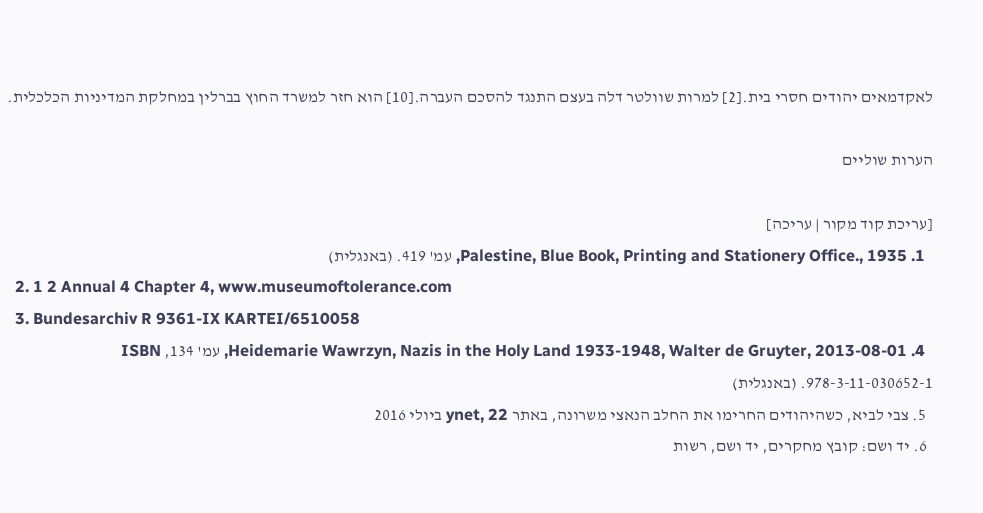לאקדמאים יהודים חסרי בית.[2] למרות שוולטר דלה בעצם התנגד להסכם העברה.[10] הוא חזר למשרד החוץ בברלין במחלקת המדיניות הכלכלית.

הערות שוליים

[עריכת קוד מקור | עריכה]
  1. Palestine, Blue Book, Printing and Stationery Office., 1935, עמ' 419. (באנגלית)
  2. 1 2 Annual 4 Chapter 4, www.museumoftolerance.com
  3. Bundesarchiv R 9361-IX KARTEI/6510058
  4. Heidemarie Wawrzyn, Nazis in the Holy Land 1933-1948, Walter de Gruyter, 2013-08-01, עמ' 134, ISBN 978-3-11-030652-1. (באנגלית)
  5. צבי לביא, כשהיהודים החרימו את החלב הנאצי משרונה, באתר ynet, 22 ביולי 2016
  6. יד ושם: קובץ מחקרים, יד ושם, רשות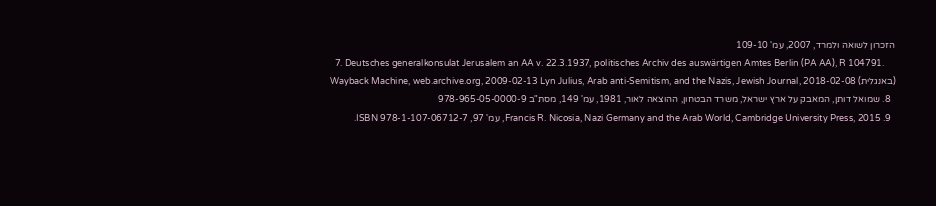הזכרון לשואה ולמרד, 2007, עמ' 109-10
  7. Deutsches generalkonsulat Jerusalem an AA v. 22.3.1937, politisches Archiv des auswärtigen Amtes Berlin (PA AA), R 104791. Wayback Machine, web.archive.org, 2009-02-13 Lyn Julius, Arab anti-Semitism, and the Nazis, Jewish Journal, 2018-02-08 (באנגלית)
  8. שמואל דותן, המאבק על ארץ ישראל, משרד הבטחון, ההוצאה לאור, 1981, עמ' 149, מסת"ב 978-965-05-0000-9
  9. Francis R. Nicosia, Nazi Germany and the Arab World, Cambridge University Press, 2015, עמ' 97, ISBN 978-1-107-06712-7.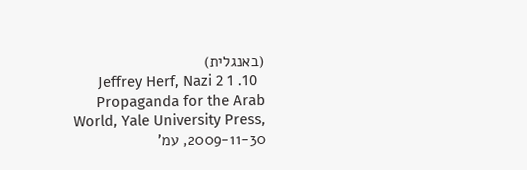(באנגלית)
  10. 1 2 Jeffrey Herf, Nazi Propaganda for the Arab World, Yale University Press, 2009-11-30, עמ'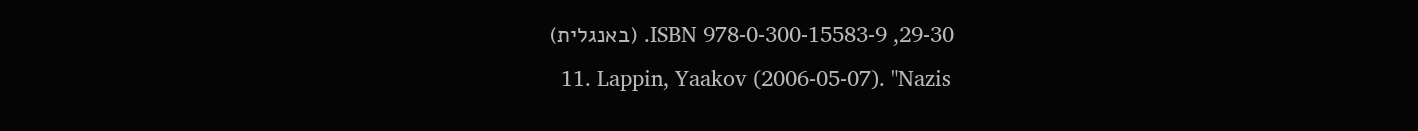29-30, ISBN 978-0-300-15583-9. (באנגלית)
  11. Lappin, Yaakov (2006-05-07). "Nazis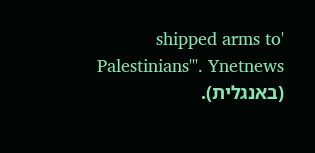'shipped arms to Palestinians'". Ynetnews (באנגלית).